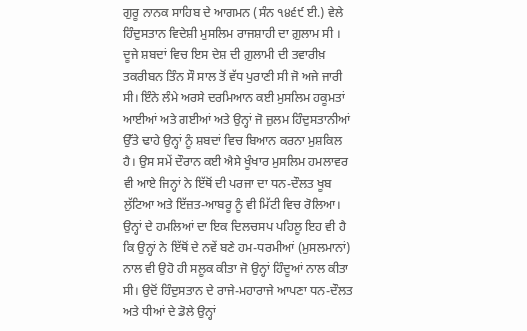ਗੁਰੂ ਨਾਨਕ ਸਾਹਿਬ ਦੇ ਆਗਮਨ (ਸੰਨ ੧੪੬੯ ਈ.) ਵੇਲੇ ਹਿੰਦੁਸਤਾਨ ਵਿਦੇਸ਼ੀ ਮੁਸਲਿਮ ਰਾਜਸ਼ਾਹੀ ਦਾ ਗ਼ੁਲਾਮ ਸੀ । ਦੂਜੇ ਸ਼ਬਦਾਂ ਵਿਚ ਇਸ ਦੇਸ਼ ਦੀ ਗ਼ੁਲਾਮੀ ਦੀ ਤਵਾਰੀਖ਼ ਤਕਰੀਬਨ ਤਿੰਨ ਸੌ ਸਾਲ ਤੋਂ ਵੱਧ ਪੁਰਾਣੀ ਸੀ ਜੋ ਅਜੇ ਜਾਰੀ ਸੀ। ਇੰਨੇ ਲੰਮੇ ਅਰਸੇ ਦਰਮਿਆਨ ਕਈ ਮੁਸਲਿਮ ਹਕੂਮਤਾਂ ਆਈਆਂ ਅਤੇ ਗਈਆਂ ਅਤੇ ਉਨ੍ਹਾਂ ਜੋ ਜ਼ੁਲਮ ਹਿੰਦੁਸਤਾਨੀਆਂ ਉੱਤੇ ਢਾਹੇ ਉਨ੍ਹਾਂ ਨੂੰ ਸ਼ਬਦਾਂ ਵਿਚ ਬਿਆਨ ਕਰਨਾ ਮੁਸ਼ਕਿਲ ਹੈ। ਉਸ ਸਮੇਂ ਦੌਰਾਨ ਕਈ ਐਸੇ ਖੂੰਖਾਰ ਮੁਸਲਿਮ ਹਮਲਾਵਰ ਵੀ ਆਏ ਜਿਨ੍ਹਾਂ ਨੇ ਇੱਥੋਂ ਦੀ ਪਰਜਾ ਦਾ ਧਨ-ਦੌਲਤ ਖੂਬ ਲੁੱਟਿਆ ਅਤੇ ਇੱਜ਼ਤ-ਆਬਰੂ ਨੂੰ ਵੀ ਮਿੱਟੀ ਵਿਚ ਰੋਲਿਆ। ਉਨ੍ਹਾਂ ਦੇ ਹਮਲਿਆਂ ਦਾ ਇਕ ਦਿਲਚਸਪ ਪਹਿਲੂ ਇਹ ਵੀ ਹੈ ਕਿ ਉਨ੍ਹਾਂ ਨੇ ਇੱਥੋਂ ਦੇ ਨਵੇਂ ਬਣੇ ਹਮ-ਧਰਮੀਆਂ (ਮੁਸਲਮਾਨਾਂ) ਨਾਲ ਵੀ ਉਹੋ ਹੀ ਸਲੂਕ ਕੀਤਾ ਜੋ ਉਨ੍ਹਾਂ ਹਿੰਦੂਆਂ ਨਾਲ ਕੀਤਾ ਸੀ। ਉਦੋਂ ਹਿੰਦੁਸਤਾਨ ਦੇ ਰਾਜੇ-ਮਹਾਰਾਜੇ ਆਪਣਾ ਧਨ-ਦੌਲਤ ਅਤੇ ਧੀਆਂ ਦੇ ਡੋਲੇ ਉਨ੍ਹਾਂ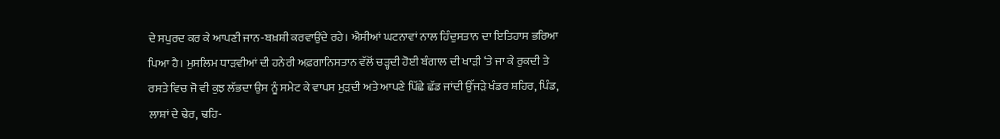ਦੇ ਸਪੁਰਦ ਕਰ ਕੇ ਆਪਣੀ ਜਾਨ-ਬਖ਼ਸ਼ੀ ਕਰਵਾਉਂਦੇ ਰਹੇ। ਐਸੀਆਂ ਘਟਨਾਵਾਂ ਨਾਲ ਹਿੰਦੁਸਤਾਨ ਦਾ ਇਤਿਹਾਸ ਭਰਿਆ ਪਿਆ ਹੈ। ਮੁਸਲਿਮ ਧਾੜਵੀਆਂ ਦੀ ਹਨੇਰੀ ਅਫ਼ਗਾਨਿਸਤਾਨ ਵੱਲੋਂ ਚੜ੍ਹਦੀ ਹੋਈ ਬੰਗਾਲ ਦੀ ਖਾੜੀ ‘ਤੇ ਜਾ ਕੇ ਰੁਕਦੀ ਤੇ ਰਸਤੇ ਵਿਚ ਜੋ ਵੀ ਕੁਝ ਲੱਭਦਾ ਉਸ ਨੂੰ ਸਮੇਟ ਕੇ ਵਾਪਸ ਮੁੜਦੀ ਅਤੇ ਆਪਣੇ ਪਿੱਛੇ ਛੱਡ ਜਾਂਦੀ ਉੱਜੜੇ ਖੰਡਰ ਸ਼ਹਿਰ, ਪਿੰਡ, ਲਾਸ਼ਾਂ ਦੇ ਢੇਰ, ਢਹਿ-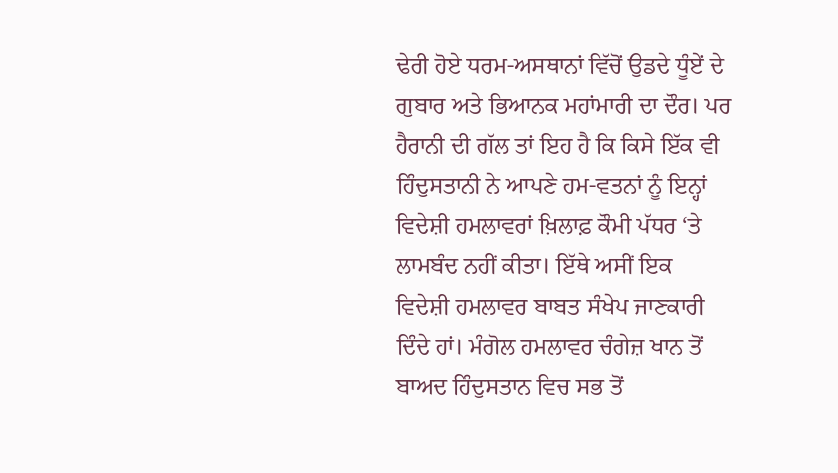ਢੇਰੀ ਹੋਏ ਧਰਮ-ਅਸਥਾਨਾਂ ਵਿੱਚੋਂ ਉਡਦੇ ਧੂੰਏਂ ਦੇ ਗੁਬਾਰ ਅਤੇ ਭਿਆਨਕ ਮਹਾਂਮਾਰੀ ਦਾ ਦੌਰ। ਪਰ ਹੈਰਾਨੀ ਦੀ ਗੱਲ ਤਾਂ ਇਹ ਹੈ ਕਿ ਕਿਸੇ ਇੱਕ ਵੀ ਹਿੰਦੁਸਤਾਨੀ ਨੇ ਆਪਣੇ ਹਮ-ਵਤਨਾਂ ਨੂੰ ਇਨ੍ਹਾਂ ਵਿਦੇਸ਼ੀ ਹਮਲਾਵਰਾਂ ਖ਼ਿਲਾਫ਼ ਕੌਮੀ ਪੱਧਰ ‘ਤੇ ਲਾਮਬੰਦ ਨਹੀਂ ਕੀਤਾ। ਇੱਥੇ ਅਸੀਂ ਇਕ ਵਿਦੇਸ਼ੀ ਹਮਲਾਵਰ ਬਾਬਤ ਸੰਖੇਪ ਜਾਣਕਾਰੀ ਦਿੰਦੇ ਹਾਂ। ਮੰਗੋਲ ਹਮਲਾਵਰ ਚੰਗੇਜ਼ ਖਾਨ ਤੋਂ ਬਾਅਦ ਹਿੰਦੁਸਤਾਨ ਵਿਚ ਸਭ ਤੋਂ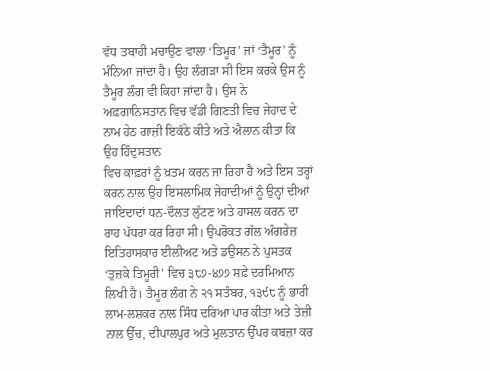ਵੱਧ ਤਬਾਹੀ ਮਚਾਉਣ ਵਾਲਾ ‘ਤਿਮੂਰ’ ਜਾਂ ‘ਤੈਮੂਰ’ ਨੂੰ ਮੰਨਿਆ ਜਾਂਦਾ ਹੈ। ਉਹ ਲੰਗੜਾ ਸੀ ਇਸ ਕਰਕੇ ਉਸ ਨੂੰ ਤੈਮੂਰ ਲੰਗ ਵੀ ਕਿਹਾ ਜਾਂਦਾ ਹੈ। ਉਸ ਨੇ ਅਫ਼ਗਾਨਿਸਤਾਨ ਵਿਚ ਵੱਡੀ ਗਿਣਤੀ ਵਿਚ ਜੇਹਾਦ ਦੇ ਨਾਮ ਹੇਠ ਗਾਜ਼ੀ ਇਕੱਠੇ ਕੀਤੇ ਅਤੇ ਐਲਾਨ ਕੀਤਾ ਕਿ ਉਹ ਹਿੰਦੁਸਤਾਨ
ਵਿਚ ਕਾਫ਼ਰਾਂ ਨੂੰ ਖ਼ਤਮ ਕਰਨ ਜਾ ਰਿਹਾ ਹੈ ਅਤੇ ਇਸ ਤਰ੍ਹਾਂ ਕਰਨ ਨਾਲ ਉਹ ਇਸਲਾਮਿਕ ਜੇਹਾਦੀਆਂ ਨੂੰ ਉਨ੍ਹਾਂ ਦੀਆਂ ਜਾਇਦਾਦਾਂ ਧਨ-ਦੌਲਤ ਲੁੱਟਣ ਅਤੇ ਹਾਸਲ ਕਰਨ ਦਾ ਰਾਹ ਪੱਧਰਾ ਕਰ ਰਿਹਾ ਸੀ। ਉਪਰੋਕਤ ਗੱਲ ਅੰਗਰੇਜ਼ ਇਤਿਹਾਸਕਾਰ ਈਲੀਅਟ ਅਤੇ ਡਉਸਨ ਨੇ ਪੁਸਤਕ ‘ਤੁਜ਼ਕੇ ਤਿਮੂਰੀ’ ਵਿਚ ੩੮੭-੪੭੭ ਸਫ਼ੇ ਦਰਮਿਆਨ ਲਿਖੀ ਹੈ। ਤੈਮੂਰ ਲੰਗ ਨੇ ੨੧ ਸਤੰਬਰ, ੧੩੯੮ ਨੂੰ ਭਾਰੀ ਲਾਮ-ਲਸ਼ਕਰ ਨਾਲ ਸਿੰਧ ਦਰਿਆ ਪਾਰ ਕੀਤਾ ਅਤੇ ਤੇਜ਼ੀ ਨਾਲ ਉੱਚ, ਦੀਪਾਲਪੁਰ ਅਤੇ ਮੁਲਤਾਨ ਉੱਪਰ ਕਬਜ਼ਾ ਕਰ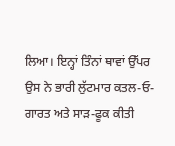ਲਿਆ। ਇਨ੍ਹਾਂ ਤਿੰਨਾਂ ਥਾਵਾਂ ਉੱਪਰ ਉਸ ਨੇ ਭਾਰੀ ਲੁੱਟਮਾਰ ਕਤਲ-ਓ-ਗਾਰਤ ਅਤੇ ਸਾੜ-ਫੂਕ ਕੀਤੀ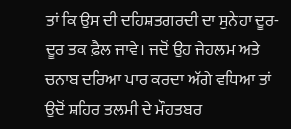ਤਾਂ ਕਿ ਉਸ ਦੀ ਦਹਿਸ਼ਤਗਰਦੀ ਦਾ ਸੁਨੇਹਾ ਦੂਰ-ਦੂਰ ਤਕ ਫ਼ੈਲ ਜਾਵੇ। ਜਦੋਂ ਉਹ ਜੇਹਲਮ ਅਤੇ ਚਨਾਬ ਦਰਿਆ ਪਾਰ ਕਰਦਾ ਅੱਗੇ ਵਧਿਆ ਤਾਂ ਉਦੋਂ ਸ਼ਹਿਰ ਤਲਮੀ ਦੇ ਮੌਹਤਬਰ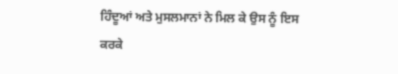ਹਿੰਦੂਆਂ ਅਤੇ ਮੁਸਲਮਾਨਾਂ ਨੇ ਮਿਲ ਕੇ ਉਸ ਨੂੰ ਇਸ ਕਰਕੇ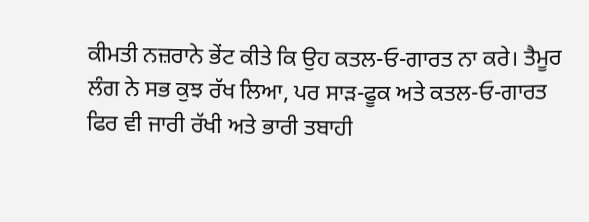ਕੀਮਤੀ ਨਜ਼ਰਾਨੇ ਭੇਂਟ ਕੀਤੇ ਕਿ ਉਹ ਕਤਲ-ਓ-ਗਾਰਤ ਨਾ ਕਰੇ। ਤੈਮੂਰ ਲੰਗ ਨੇ ਸਭ ਕੁਝ ਰੱਖ ਲਿਆ, ਪਰ ਸਾੜ-ਫੂਕ ਅਤੇ ਕਤਲ-ਓ-ਗਾਰਤ ਫਿਰ ਵੀ ਜਾਰੀ ਰੱਖੀ ਅਤੇ ਭਾਰੀ ਤਬਾਹੀ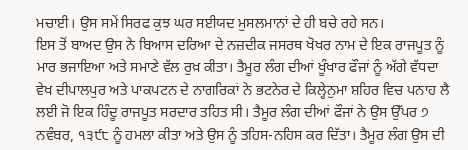ਮਚਾਈ। ਉਸ ਸਮੇਂ ਸਿਰਫ ਕੁਝ ਘਰ ਸਈਯਦ ਮੁਸਲਮਾਨਾਂ ਦੇ ਹੀ ਬਚੇ ਰਹੇ ਸਨ।
ਇਸ ਤੋਂ ਬਾਅਦ ਉਸ ਨੇ ਬਿਆਸ ਦਰਿਆ ਦੇ ਨਜ਼ਦੀਕ ਜਸਰਥ ਖੋਖਰ ਨਾਮ ਦੇ ਇਕ ਰਾਜਪੂਤ ਨੂੰ ਮਾਰ ਭਜਾਇਆ ਅਤੇ ਸਮਾਣੇ ਵੱਲ ਰੁਖ਼ ਕੀਤਾ। ਤੈਮੂਰ ਲੰਗ ਦੀਆਂ ਖੂੰਖਾਰ ਫੌਜਾਂ ਨੂੰ ਅੱਗੇ ਵੱਧਦਾ ਵੇਖ ਦੀਪਾਲਪੁਰ ਅਤੇ ਪਾਕਪਟਨ ਦੇ ਨਾਗਰਿਕਾਂ ਨੇ ਭਟਨੇਰ ਦੇ ਕਿਲ੍ਹੇਨੁਮਾ ਸ਼ਹਿਰ ਵਿਚ ਪਨਾਹ ਲੈ ਲਈ ਜੋ ਇਕ ਹਿੰਦੂ ਰਾਜਪੂਤ ਸਰਦਾਰ ਤਹਿਤ ਸੀ। ਤੈਮੂਰ ਲੰਗ ਦੀਆਂ ਫੌਜਾਂ ਨੇ ਉਸ ਉੱਪਰ ੭ ਨਵੰਬਰ, ੧੩੯੮ ਨੂੰ ਹਮਲਾ ਕੀਤਾ ਅਤੇ ਉਸ ਨੂੰ ਤਹਿਸ-ਨਹਿਸ ਕਰ ਦਿੱਤਾ। ਤੈਮੂਰ ਲੰਗ ਉਸ ਦੀ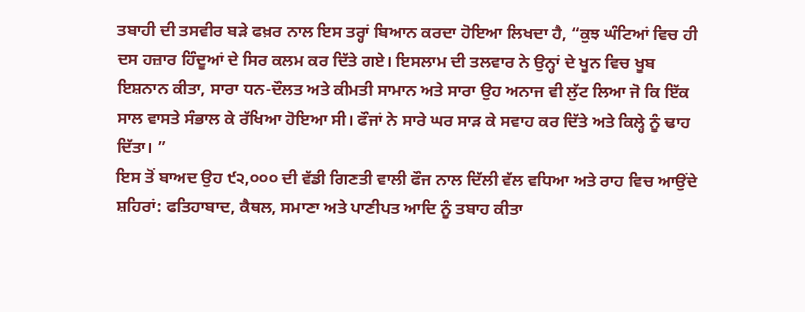ਤਬਾਹੀ ਦੀ ਤਸਵੀਰ ਬੜੇ ਫਖ਼ਰ ਨਾਲ ਇਸ ਤਰ੍ਹਾਂ ਬਿਆਨ ਕਰਦਾ ਹੋਇਆ ਲਿਖਦਾ ਹੈ, “ਕੁਝ ਘੰਟਿਆਂ ਵਿਚ ਹੀ ਦਸ ਹਜ਼ਾਰ ਹਿੰਦੂਆਂ ਦੇ ਸਿਰ ਕਲਮ ਕਰ ਦਿੱਤੇ ਗਏ। ਇਸਲਾਮ ਦੀ ਤਲਵਾਰ ਨੇ ਉਨ੍ਹਾਂ ਦੇ ਖੂਨ ਵਿਚ ਖੂਬ ਇਸ਼ਨਾਨ ਕੀਤਾ, ਸਾਰਾ ਧਨ-ਦੌਲਤ ਅਤੇ ਕੀਮਤੀ ਸਾਮਾਨ ਅਤੇ ਸਾਰਾ ਉਹ ਅਨਾਜ ਵੀ ਲੁੱਟ ਲਿਆ ਜੋ ਕਿ ਇੱਕ ਸਾਲ ਵਾਸਤੇ ਸੰਭਾਲ ਕੇ ਰੱਖਿਆ ਹੋਇਆ ਸੀ। ਫੌਜਾਂ ਨੇ ਸਾਰੇ ਘਰ ਸਾੜ ਕੇ ਸਵਾਹ ਕਰ ਦਿੱਤੇ ਅਤੇ ਕਿਲ੍ਹੇ ਨੂੰ ਢਾਹ ਦਿੱਤਾ। ”
ਇਸ ਤੋਂ ਬਾਅਦ ਉਹ ੯੨,੦੦੦ ਦੀ ਵੱਡੀ ਗਿਣਤੀ ਵਾਲੀ ਫੌਜ ਨਾਲ ਦਿੱਲੀ ਵੱਲ ਵਧਿਆ ਅਤੇ ਰਾਹ ਵਿਚ ਆਉਂਦੇ ਸ਼ਹਿਰਾਂ: ਫਤਿਹਾਬਾਦ, ਕੈਥਲ, ਸਮਾਣਾ ਅਤੇ ਪਾਣੀਪਤ ਆਦਿ ਨੂੰ ਤਬਾਹ ਕੀਤਾ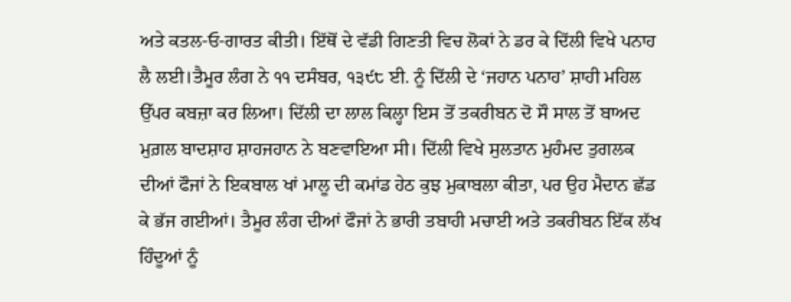ਅਤੇ ਕਤਲ-ਓ-ਗਾਰਤ ਕੀਤੀ। ਇੱਥੋਂ ਦੇ ਵੱਡੀ ਗਿਣਤੀ ਵਿਚ ਲੋਕਾਂ ਨੇ ਡਰ ਕੇ ਦਿੱਲੀ ਵਿਖੇ ਪਨਾਹ ਲੈ ਲਈ।ਤੈਮੂਰ ਲੰਗ ਨੇ ੧੧ ਦਸੰਬਰ, ੧੩੯੮ ਈ. ਨੂੰ ਦਿੱਲੀ ਦੇ ‘ਜਹਾਨ ਪਨਾਹ’ ਸ਼ਾਹੀ ਮਹਿਲ ਉੱਪਰ ਕਬਜ਼ਾ ਕਰ ਲਿਆ। ਦਿੱਲੀ ਦਾ ਲਾਲ ਕਿਲ੍ਹਾ ਇਸ ਤੋਂ ਤਕਰੀਬਨ ਦੋ ਸੌ ਸਾਲ ਤੋਂ ਬਾਅਦ ਮੁਗ਼ਲ ਬਾਦਸ਼ਾਹ ਸ਼ਾਹਜਹਾਨ ਨੇ ਬਣਵਾਇਆ ਸੀ। ਦਿੱਲੀ ਵਿਖੇ ਸੁਲਤਾਨ ਮੁਹੰਮਦ ਤੁਗਲਕ ਦੀਆਂ ਫੌਜਾਂ ਨੇ ਇਕਬਾਲ ਖਾਂ ਮਾਲੂ ਦੀ ਕਮਾਂਡ ਹੇਠ ਕੁਝ ਮੁਕਾਬਲਾ ਕੀਤਾ, ਪਰ ਉਹ ਮੈਦਾਨ ਛੱਡ ਕੇ ਭੱਜ ਗਈਆਂ। ਤੈਮੂਰ ਲੰਗ ਦੀਆਂ ਫੌਜਾਂ ਨੇ ਭਾਰੀ ਤਬਾਹੀ ਮਚਾਈ ਅਤੇ ਤਕਰੀਬਨ ਇੱਕ ਲੱਖ ਹਿੰਦੂਆਂ ਨੂੰ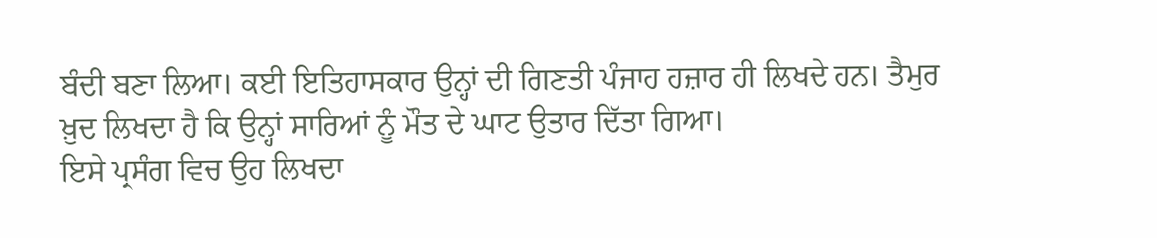ਬੰਦੀ ਬਣਾ ਲਿਆ। ਕਈ ਇਤਿਹਾਸਕਾਰ ਉਨ੍ਹਾਂ ਦੀ ਗਿਣਤੀ ਪੰਜਾਹ ਹਜ਼ਾਰ ਹੀ ਲਿਖਦੇ ਹਨ। ਤੈਮੁਰ ਖ਼ੁਦ ਲਿਖਦਾ ਹੈ ਕਿ ਉਨ੍ਹਾਂ ਸਾਰਿਆਂ ਨੂੰ ਮੌਤ ਦੇ ਘਾਟ ਉਤਾਰ ਦਿੱਤਾ ਗਿਆ।
ਇਸੇ ਪ੍ਰਸੰਗ ਵਿਚ ਉਹ ਲਿਖਦਾ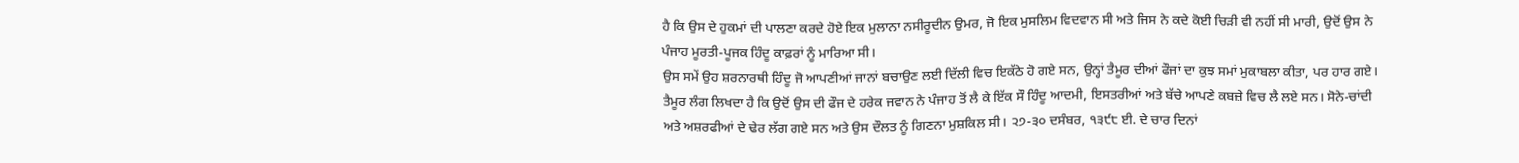ਹੈ ਕਿ ਉਸ ਦੇ ਹੁਕਮਾਂ ਦੀ ਪਾਲਣਾ ਕਰਦੇ ਹੋਏ ਇਕ ਮੁਲਾਨਾ ਨਸੀਰੂਦੀਨ ਉਮਰ, ਜੋ ਇਕ ਮੁਸਲਿਮ ਵਿਦਵਾਨ ਸੀ ਅਤੇ ਜਿਸ ਨੇ ਕਦੇ ਕੋਈ ਚਿੜੀ ਵੀ ਨਹੀਂ ਸੀ ਮਾਰੀ, ਉਦੋਂ ਉਸ ਨੇ ਪੰਜਾਹ ਮੂਰਤੀ-ਪੂਜਕ ਹਿੰਦੂ ਕਾਫ਼ਰਾਂ ਨੂੰ ਮਾਰਿਆ ਸੀ।
ਉਸ ਸਮੇਂ ਉਹ ਸ਼ਰਨਾਰਥੀ ਹਿੰਦੂ ਜੋ ਆਪਣੀਆਂ ਜਾਨਾਂ ਬਚਾਉਣ ਲਈ ਦਿੱਲੀ ਵਿਚ ਇਕੱਠੇ ਹੋ ਗਏ ਸਨ, ਉਨ੍ਹਾਂ ਤੈਮੂਰ ਦੀਆਂ ਫੌਜਾਂ ਦਾ ਕੁਝ ਸਮਾਂ ਮੁਕਾਬਲਾ ਕੀਤਾ, ਪਰ ਹਾਰ ਗਏ। ਤੈਮੂਰ ਲੰਗ ਲਿਖਦਾ ਹੈ ਕਿ ਉਦੋਂ ਉਸ ਦੀ ਫੌਜ ਦੇ ਹਰੇਕ ਜਵਾਨ ਨੇ ਪੰਜਾਹ ਤੋਂ ਲੈ ਕੇ ਇੱਕ ਸੌ ਹਿੰਦੂ ਆਦਮੀ, ਇਸਤਰੀਆਂ ਅਤੇ ਬੱਚੇ ਆਪਣੇ ਕਬਜ਼ੇ ਵਿਚ ਲੈ ਲਏ ਸਨ। ਸੋਨੇ-ਚਾਂਦੀ ਅਤੇ ਅਸ਼ਰਫੀਆਂ ਦੇ ਢੇਰ ਲੱਗ ਗਏ ਸਨ ਅਤੇ ਉਸ ਦੌਲਤ ਨੂੰ ਗਿਣਨਾ ਮੁਸ਼ਕਿਲ ਸੀ। ੨੭-੩੦ ਦਸੰਬਰ, ੧੩੯੮ ਈ. ਦੇ ਚਾਰ ਦਿਨਾਂ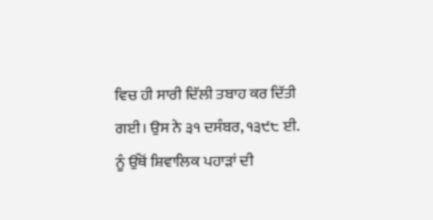ਵਿਚ ਹੀ ਸਾਰੀ ਦਿੱਲੀ ਤਬਾਹ ਕਰ ਦਿੱਤੀ ਗਈ। ਉਸ ਨੇ ੩੧ ਦਸੰਬਰ, ੧੩੯੮ ਈ. ਨੂੰ ਉੱਥੋਂ ਸ਼ਿਵਾਲਿਕ ਪਹਾੜਾਂ ਦੀ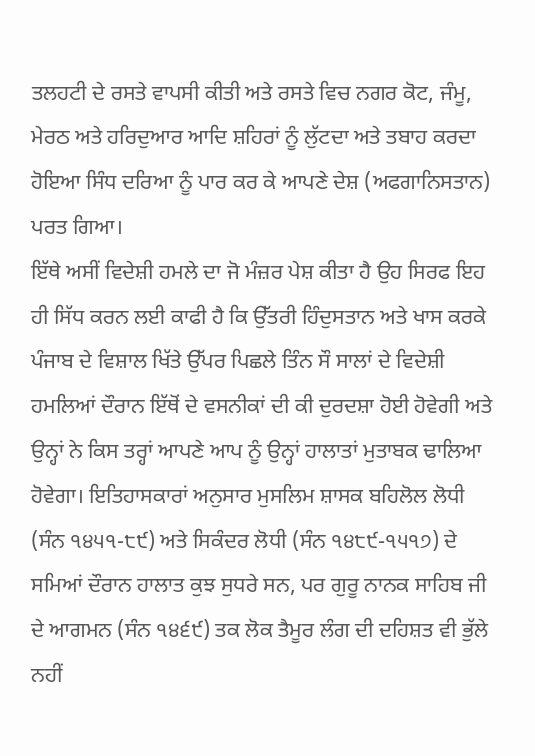ਤਲਹਟੀ ਦੇ ਰਸਤੇ ਵਾਪਸੀ ਕੀਤੀ ਅਤੇ ਰਸਤੇ ਵਿਚ ਨਗਰ ਕੋਟ, ਜੰਮੂ, ਮੇਰਠ ਅਤੇ ਹਰਿਦੁਆਰ ਆਦਿ ਸ਼ਹਿਰਾਂ ਨੂੰ ਲੁੱਟਦਾ ਅਤੇ ਤਬਾਹ ਕਰਦਾ ਹੋਇਆ ਸਿੰਧ ਦਰਿਆ ਨੂੰ ਪਾਰ ਕਰ ਕੇ ਆਪਣੇ ਦੇਸ਼ (ਅਫਗਾਨਿਸਤਾਨ) ਪਰਤ ਗਿਆ।
ਇੱਥੇ ਅਸੀਂ ਵਿਦੇਸ਼ੀ ਹਮਲੇ ਦਾ ਜੋ ਮੰਜ਼ਰ ਪੇਸ਼ ਕੀਤਾ ਹੈ ਉਹ ਸਿਰਫ ਇਹ ਹੀ ਸਿੱਧ ਕਰਨ ਲਈ ਕਾਫੀ ਹੈ ਕਿ ਉੱਤਰੀ ਹਿੰਦੁਸਤਾਨ ਅਤੇ ਖਾਸ ਕਰਕੇ ਪੰਜਾਬ ਦੇ ਵਿਸ਼ਾਲ ਖਿੱਤੇ ਉੱਪਰ ਪਿਛਲੇ ਤਿੰਨ ਸੌ ਸਾਲਾਂ ਦੇ ਵਿਦੇਸ਼ੀ ਹਮਲਿਆਂ ਦੌਰਾਨ ਇੱਥੋਂ ਦੇ ਵਸਨੀਕਾਂ ਦੀ ਕੀ ਦੁਰਦਸ਼ਾ ਹੋਈ ਹੋਵੇਗੀ ਅਤੇ ਉਨ੍ਹਾਂ ਨੇ ਕਿਸ ਤਰ੍ਹਾਂ ਆਪਣੇ ਆਪ ਨੂੰ ਉਨ੍ਹਾਂ ਹਾਲਾਤਾਂ ਮੁਤਾਬਕ ਢਾਲਿਆ ਹੋਵੇਗਾ। ਇਤਿਹਾਸਕਾਰਾਂ ਅਨੁਸਾਰ ਮੁਸਲਿਮ ਸ਼ਾਸਕ ਬਹਿਲੋਲ ਲੋਧੀ (ਸੰਨ ੧੪੫੧-੮੯) ਅਤੇ ਸਿਕੰਦਰ ਲੋਧੀ (ਸੰਨ ੧੪੮੯-੧੫੧੭) ਦੇ ਸਮਿਆਂ ਦੌਰਾਨ ਹਾਲਾਤ ਕੁਝ ਸੁਧਰੇ ਸਨ, ਪਰ ਗੁਰੂ ਨਾਨਕ ਸਾਹਿਬ ਜੀ
ਦੇ ਆਗਮਨ (ਸੰਨ ੧੪੬੯) ਤਕ ਲੋਕ ਤੈਮੂਰ ਲੰਗ ਦੀ ਦਹਿਸ਼ਤ ਵੀ ਭੁੱਲੇ ਨਹੀਂ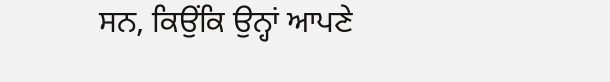ਸਨ, ਕਿਉਂਕਿ ਉਨ੍ਹਾਂ ਆਪਣੇ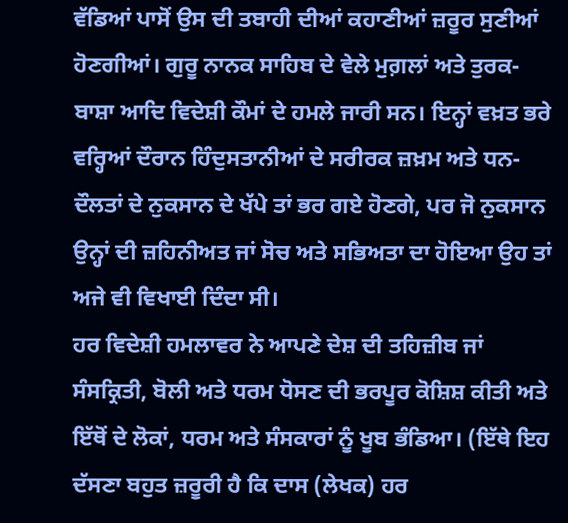ਵੱਡਿਆਂ ਪਾਸੋਂ ਉਸ ਦੀ ਤਬਾਹੀ ਦੀਆਂ ਕਹਾਣੀਆਂ ਜ਼ਰੂਰ ਸੁਣੀਆਂ ਹੋਣਗੀਆਂ। ਗੁਰੂ ਨਾਨਕ ਸਾਹਿਬ ਦੇ ਵੇਲੇ ਮੁਗ਼ਲਾਂ ਅਤੇ ਤੁਰਕ-ਬਾਸ਼ਾ ਆਦਿ ਵਿਦੇਸ਼ੀ ਕੌਮਾਂ ਦੇ ਹਮਲੇ ਜਾਰੀ ਸਨ। ਇਨ੍ਹਾਂ ਵਖ਼ਤ ਭਰੇ ਵਰ੍ਹਿਆਂ ਦੌਰਾਨ ਹਿੰਦੁਸਤਾਨੀਆਂ ਦੇ ਸਰੀਰਕ ਜ਼ਖ਼ਮ ਅਤੇ ਧਨ-ਦੌਲਤਾਂ ਦੇ ਨੁਕਸਾਨ ਦੇ ਖੱਪੇ ਤਾਂ ਭਰ ਗਏ ਹੋਣਗੇ, ਪਰ ਜੋ ਨੁਕਸਾਨ ਉਨ੍ਹਾਂ ਦੀ ਜ਼ਹਿਨੀਅਤ ਜਾਂ ਸੋਚ ਅਤੇ ਸਭਿਅਤਾ ਦਾ ਹੋਇਆ ਉਹ ਤਾਂ ਅਜੇ ਵੀ ਵਿਖਾਈ ਦਿੰਦਾ ਸੀ।
ਹਰ ਵਿਦੇਸ਼ੀ ਹਮਲਾਵਰ ਨੇ ਆਪਣੇ ਦੇਸ਼ ਦੀ ਤਹਿਜ਼ੀਬ ਜਾਂ ਸੰਸਕ੍ਰਿਤੀ, ਬੋਲੀ ਅਤੇ ਧਰਮ ਧੋਸਣ ਦੀ ਭਰਪੂਰ ਕੋਸ਼ਿਸ਼ ਕੀਤੀ ਅਤੇ ਇੱਥੋਂ ਦੇ ਲੋਕਾਂ, ਧਰਮ ਅਤੇ ਸੰਸਕਾਰਾਂ ਨੂੰ ਖੂਬ ਭੰਡਿਆ। (ਇੱਥੇ ਇਹ ਦੱਸਣਾ ਬਹੁਤ ਜ਼ਰੂਰੀ ਹੈ ਕਿ ਦਾਸ (ਲੇਖਕ) ਹਰ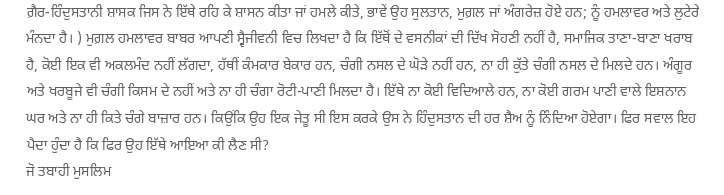ਗ਼ੈਰ-ਹਿੰਦੁਸਤਾਨੀ ਸ਼ਾਸਕ ਜਿਸ ਨੇ ਇੱਥੇ ਰਹਿ ਕੇ ਸ਼ਾਸਨ ਕੀਤਾ ਜਾਂ ਹਮਲੇ ਕੀਤੇ, ਭਾਵੇਂ ਉਹ ਸੁਲਤਾਨ, ਮੁਗ਼ਲ ਜਾਂ ਅੰਗਰੇਜ਼ ਹੋਏ ਹਨ; ਨੂੰ ਹਮਲਾਵਰ ਅਤੇ ਲੁਟੇਰੇ ਮੰਨਦਾ ਹੈ। ) ਮੁਗ਼ਲ ਹਮਲਾਵਰ ਬਾਬਰ ਆਪਣੀ ਸ੍ਵੈਜੀਵਨੀ ਵਿਚ ਲਿਖਦਾ ਹੈ ਕਿ ਇੱਥੋਂ ਦੇ ਵਸਨੀਕਾਂ ਦੀ ਦਿੱਖ ਸੋਹਣੀ ਨਹੀਂ ਹੈ, ਸਮਾਜਿਕ ਤਾਣਾ-ਬਾਣਾ ਖਰਾਬ ਹੈ, ਕੋਈ ਇਕ ਵੀ ਅਕਲਮੰਦ ਨਹੀਂ ਲੱਗਦਾ, ਹੱਥੀਂ ਕੰਮਕਾਰ ਬੇਕਾਰ ਹਨ, ਚੰਗੀ ਨਸਲ ਦੇ ਘੋੜੇ ਨਹੀਂ ਹਨ, ਨਾ ਹੀ ਕੁੱਤੇ ਚੰਗੀ ਨਸਲ ਦੇ ਮਿਲਦੇ ਹਨ। ਅੰਗੂਰ ਅਤੇ ਖਰਬੂਜੇ ਵੀ ਚੰਗੀ ਕਿਸਮ ਦੇ ਨਹੀਂ ਅਤੇ ਨਾ ਹੀ ਚੰਗਾ ਰੋਟੀ-ਪਾਣੀ ਮਿਲਦਾ ਹੈ। ਇੱਥੇ ਨਾ ਕੋਈ ਵਿਦਿਆਲੇ ਹਨ, ਨਾ ਕੋਈ ਗਰਮ ਪਾਣੀ ਵਾਲੇ ਇਸ਼ਨਾਨ ਘਰ ਅਤੇ ਨਾ ਹੀ ਕਿਤੇ ਚੰਗੇ ਬਾਜ਼ਾਰ ਹਨ। ਕਿਉਂਕਿ ਉਹ ਇਕ ਜੇਤੂ ਸੀ ਇਸ ਕਰਕੇ ਉਸ ਨੇ ਹਿੰਦੁਸਤਾਨ ਦੀ ਹਰ ਸ਼ੈਅ ਨੂੰ ਨਿੰਦਿਆ ਹੋਏਗਾ। ਫਿਰ ਸਵਾਲ ਇਹ ਪੈਦਾ ਹੁੰਦਾ ਹੈ ਕਿ ਫਿਰ ਉਹ ਇੱਥੇ ਆਇਆ ਕੀ ਲੈਣ ਸੀ?
ਜੋ ਤਬਾਹੀ ਮੁਸਲਿਮ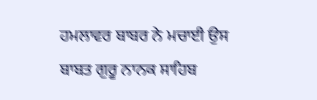ਹਮਲਾਵਰ ਬਾਬਰ ਨੇ ਮਚਾਈ ਉਸ ਬਾਬਤ ਗੁਰੂ ਨਾਨਕ ਸਾਹਿਬ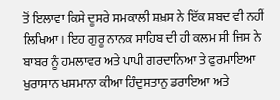ਤੋਂ ਇਲਾਵਾ ਕਿਸੇ ਦੂਸਰੇ ਸਮਕਾਲੀ ਸ਼ਖ਼ਸ ਨੇ ਇੱਕ ਸ਼ਬਦ ਵੀ ਨਹੀਂ ਲਿਖਿਆ। ਇਹ ਗੁਰੂ ਨਾਨਕ ਸਾਹਿਬ ਦੀ ਹੀ ਕਲਮ ਸੀ ਜਿਸ ਨੇ ਬਾਬਰ ਨੂੰ ਹਮਲਾਵਰ ਅਤੇ ਪਾਪੀ ਗਰਦਾਨਿਆ ਤੇ ਫੁਰਮਾਇਆ ਖੁਰਾਸਾਨ ਖਸਮਾਨਾ ਕੀਆ ਹਿੰਦੁਸਤਾਨੁ ਡਰਾਇਆ ਅਤੇ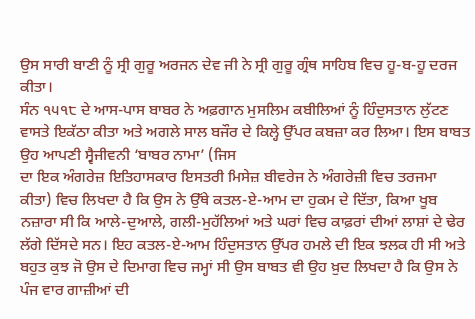ਉਸ ਸਾਰੀ ਬਾਣੀ ਨੂੰ ਸ੍ਰੀ ਗੁਰੂ ਅਰਜਨ ਦੇਵ ਜੀ ਨੇ ਸ੍ਰੀ ਗੁਰੂ ਗ੍ਰੰਥ ਸਾਹਿਬ ਵਿਚ ਹੂ-ਬ-ਹੂ ਦਰਜ ਕੀਤਾ।
ਸੰਨ ੧੫੧੮ ਦੇ ਆਸ-ਪਾਸ ਬਾਬਰ ਨੇ ਅਫ਼ਗਾਨ ਮੁਸਲਿਮ ਕਬੀਲਿਆਂ ਨੂੰ ਹਿੰਦੁਸਤਾਨ ਲੁੱਟਣ ਵਾਸਤੇ ਇਕੱਠਾ ਕੀਤਾ ਅਤੇ ਅਗਲੇ ਸਾਲ ਬਜੌਰ ਦੇ ਕਿਲ੍ਹੇ ਉੱਪਰ ਕਬਜ਼ਾ ਕਰ ਲਿਆ। ਇਸ ਬਾਬਤ ਉਹ ਆਪਣੀ ਸ੍ਵੈਜੀਵਨੀ ‘ਬਾਬਰ ਨਾਮਾ’ (ਜਿਸ
ਦਾ ਇਕ ਅੰਗਰੇਜ਼ ਇਤਿਹਾਸਕਾਰ ਇਸਤਰੀ ਮਿਸੇਜ਼ ਬੀਵਰੇਜ ਨੇ ਅੰਗਰੇਜ਼ੀ ਵਿਚ ਤਰਜਮਾ ਕੀਤਾ) ਵਿਚ ਲਿਖਦਾ ਹੈ ਕਿ ਉਸ ਨੇ ਉੱਥੇ ਕਤਲ-ਏ-ਆਮ ਦਾ ਹੁਕਮ ਦੇ ਦਿੱਤਾ, ਕਿਆ ਖੂਬ ਨਜ਼ਾਰਾ ਸੀ ਕਿ ਆਲੇ-ਦੁਆਲੇ, ਗਲੀ-ਮੁਹੱਲਿਆਂ ਅਤੇ ਘਰਾਂ ਵਿਚ ਕਾਫ਼ਰਾਂ ਦੀਆਂ ਲਾਸ਼ਾਂ ਦੇ ਢੇਰ ਲੱਗੇ ਦਿੱਸਦੇ ਸਨ। ਇਹ ਕਤਲ-ਏ-ਆਮ ਹਿੰਦੁਸਤਾਨ ਉੱਪਰ ਹਮਲੇ ਦੀ ਇਕ ਝਲਕ ਹੀ ਸੀ ਅਤੇ ਬਹੁਤ ਕੁਝ ਜੋ ਉਸ ਦੇ ਦਿਮਾਗ ਵਿਚ ਜਮ੍ਹਾਂ ਸੀ ਉਸ ਬਾਬਤ ਵੀ ਉਹ ਖ਼ੁਦ ਲਿਖਦਾ ਹੈ ਕਿ ਉਸ ਨੇ ਪੰਜ ਵਾਰ ਗਾਜ਼ੀਆਂ ਦੀ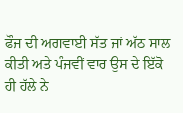ਫੌਜ ਦੀ ਅਗਵਾਈ ਸੱਤ ਜਾਂ ਅੱਠ ਸਾਲ ਕੀਤੀ ਅਤੇ ਪੰਜਵੀਂ ਵਾਰ ਉਸ ਦੇ ਇੱਕੋ ਹੀ ਹੱਲੇ ਨੇ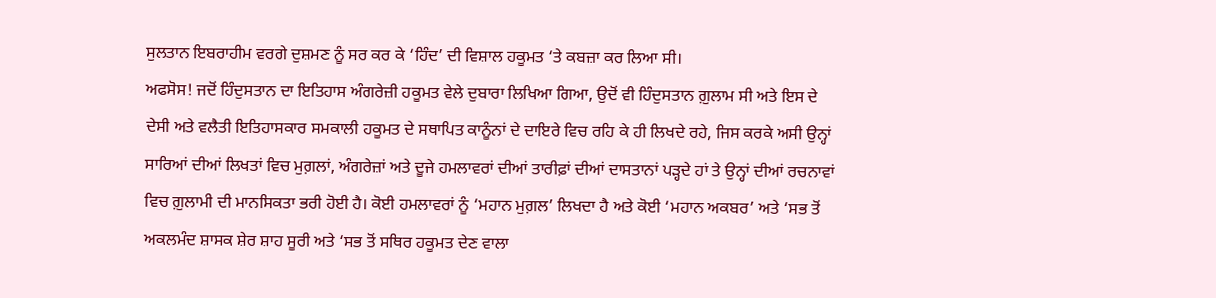ਸੁਲਤਾਨ ਇਬਰਾਹੀਮ ਵਰਗੇ ਦੁਸ਼ਮਣ ਨੂੰ ਸਰ ਕਰ ਕੇ ‘ਹਿੰਦ’ ਦੀ ਵਿਸ਼ਾਲ ਹਕੂਮਤ ‘ਤੇ ਕਬਜ਼ਾ ਕਰ ਲਿਆ ਸੀ।
ਅਫਸੋਸ! ਜਦੋਂ ਹਿੰਦੁਸਤਾਨ ਦਾ ਇਤਿਹਾਸ ਅੰਗਰੇਜ਼ੀ ਹਕੂਮਤ ਵੇਲੇ ਦੁਬਾਰਾ ਲਿਖਿਆ ਗਿਆ, ਉਦੋਂ ਵੀ ਹਿੰਦੁਸਤਾਨ ਗ਼ੁਲਾਮ ਸੀ ਅਤੇ ਇਸ ਦੇ ਦੇਸੀ ਅਤੇ ਵਲੈਤੀ ਇਤਿਹਾਸਕਾਰ ਸਮਕਾਲੀ ਹਕੂਮਤ ਦੇ ਸਥਾਪਿਤ ਕਾਨੂੰਨਾਂ ਦੇ ਦਾਇਰੇ ਵਿਚ ਰਹਿ ਕੇ ਹੀ ਲਿਖਦੇ ਰਹੇ, ਜਿਸ ਕਰਕੇ ਅਸੀ ਉਨ੍ਹਾਂ ਸਾਰਿਆਂ ਦੀਆਂ ਲਿਖਤਾਂ ਵਿਚ ਮੁਗ਼ਲਾਂ, ਅੰਗਰੇਜ਼ਾਂ ਅਤੇ ਦੂਜੇ ਹਮਲਾਵਰਾਂ ਦੀਆਂ ਤਾਰੀਫ਼ਾਂ ਦੀਆਂ ਦਾਸਤਾਨਾਂ ਪੜ੍ਹਦੇ ਹਾਂ ਤੇ ਉਨ੍ਹਾਂ ਦੀਆਂ ਰਚਨਾਵਾਂ ਵਿਚ ਗ਼ੁਲਾਮੀ ਦੀ ਮਾਨਸਿਕਤਾ ਭਰੀ ਹੋਈ ਹੈ। ਕੋਈ ਹਮਲਾਵਰਾਂ ਨੂੰ ‘ਮਹਾਨ ਮੁਗ਼ਲ’ ਲਿਖਦਾ ਹੈ ਅਤੇ ਕੋਈ ‘ਮਹਾਨ ਅਕਬਰ’ ਅਤੇ ‘ਸਭ ਤੋਂ ਅਕਲਮੰਦ ਸ਼ਾਸਕ ਸ਼ੇਰ ਸ਼ਾਹ ਸੂਰੀ ਅਤੇ ‘ਸਭ ਤੋਂ ਸਥਿਰ ਹਕੂਮਤ ਦੇਣ ਵਾਲਾ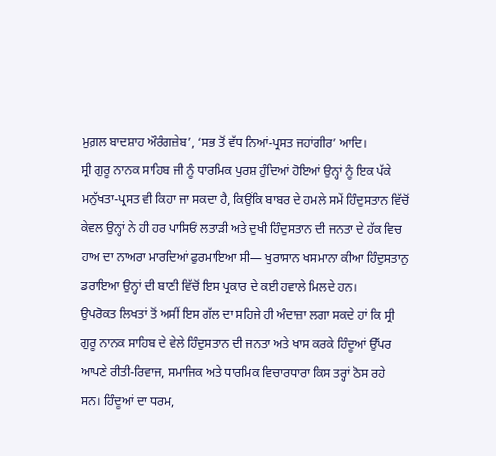ਮੁਗ਼ਲ ਬਾਦਸ਼ਾਹ ਔਰੰਗਜ਼ੇਬ’, ‘ਸਭ ਤੋਂ ਵੱਧ ਨਿਆਂ-ਪ੍ਰਸਤ ਜਹਾਂਗੀਰ’ ਆਦਿ।
ਸ੍ਰੀ ਗੁਰੂ ਨਾਨਕ ਸਾਹਿਬ ਜੀ ਨੂੰ ਧਾਰਮਿਕ ਪੁਰਸ਼ ਹੁੰਦਿਆਂ ਹੋਇਆਂ ਉਨ੍ਹਾਂ ਨੂੰ ਇਕ ਪੱਕੇ ਮਨੁੱਖਤਾ-ਪ੍ਰਸਤ ਵੀ ਕਿਹਾ ਜਾ ਸਕਦਾ ਹੈ, ਕਿਉਂਕਿ ਬਾਬਰ ਦੇ ਹਮਲੇ ਸਮੇਂ ਹਿੰਦੁਸਤਾਨ ਵਿੱਚੋਂ ਕੇਵਲ ਉਨ੍ਹਾਂ ਨੇ ਹੀ ਹਰ ਪਾਸਿਓਂ ਲਤਾੜੀ ਅਤੇ ਦੁਖੀ ਹਿੰਦੁਸਤਾਨ ਦੀ ਜਨਤਾ ਦੇ ਹੱਕ ਵਿਚ ਹਾਅ ਦਾ ਨਾਅਰਾ ਮਾਰਦਿਆਂ ਫੁਰਮਾਇਆ ਸੀ— ਖੁਰਾਸਾਨ ਖਸਮਾਨਾ ਕੀਆ ਹਿੰਦੁਸਤਾਨੁ ਡਰਾਇਆ ਉਨ੍ਹਾਂ ਦੀ ਬਾਣੀ ਵਿੱਚੋਂ ਇਸ ਪ੍ਰਕਾਰ ਦੇ ਕਈ ਹਵਾਲੇ ਮਿਲਦੇ ਹਨ।
ਉਪਰੋਕਤ ਲਿਖਤਾਂ ਤੋਂ ਅਸੀਂ ਇਸ ਗੱਲ ਦਾ ਸਹਿਜੇ ਹੀ ਅੰਦਾਜ਼ਾ ਲਗਾ ਸਕਦੇ ਹਾਂ ਕਿ ਸ੍ਰੀ ਗੁਰੂ ਨਾਨਕ ਸਾਹਿਬ ਦੇ ਵੇਲੇ ਹਿੰਦੁਸਤਾਨ ਦੀ ਜਨਤਾ ਅਤੇ ਖਾਸ ਕਰਕੇ ਹਿੰਦੂਆਂ ਉੱਪਰ ਆਪਣੇ ਰੀਤੀ-ਰਿਵਾਜ, ਸਮਾਜਿਕ ਅਤੇ ਧਾਰਮਿਕ ਵਿਚਾਰਧਾਰਾ ਕਿਸ ਤਰ੍ਹਾਂ ਠੋਸ ਰਹੇ ਸਨ। ਹਿੰਦੂਆਂ ਦਾ ਧਰਮ,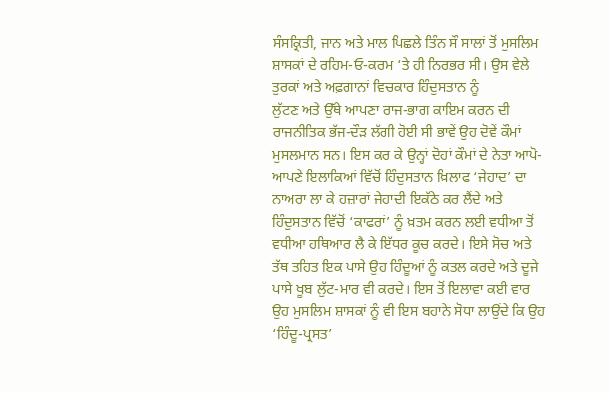ਸੰਸਕ੍ਰਿਤੀ, ਜਾਨ ਅਤੇ ਮਾਲ ਪਿਛਲੇ ਤਿੰਨ ਸੌ ਸਾਲਾਂ ਤੋਂ ਮੁਸਲਿਮ ਸ਼ਾਸਕਾਂ ਦੇ ਰਹਿਮ-ਓ-ਕਰਮ ‘ਤੇ ਹੀ ਨਿਰਭਰ ਸੀ। ਉਸ ਵੇਲੇ ਤੁਰਕਾਂ ਅਤੇ ਅਫ਼ਗਾਨਾਂ ਵਿਚਕਾਰ ਹਿੰਦੁਸਤਾਨ ਨੂੰ
ਲੁੱਟਣ ਅਤੇ ਉੱਥੇ ਆਪਣਾ ਰਾਜ-ਭਾਗ ਕਾਇਮ ਕਰਨ ਦੀ ਰਾਜਨੀਤਿਕ ਭੱਜ-ਦੌੜ ਲੱਗੀ ਹੋਈ ਸੀ ਭਾਵੇਂ ਉਹ ਦੋਵੇਂ ਕੌਮਾਂ ਮੁਸਲਮਾਨ ਸਨ। ਇਸ ਕਰ ਕੇ ਉਨ੍ਹਾਂ ਦੋਹਾਂ ਕੌਮਾਂ ਦੇ ਨੇਤਾ ਆਪੋ-ਆਪਣੇ ਇਲਾਕਿਆਂ ਵਿੱਚੋਂ ਹਿੰਦੁਸਤਾਨ ਖ਼ਿਲਾਫ ‘ਜੇਹਾਦ’ ਦਾ ਨਾਅਰਾ ਲਾ ਕੇ ਹਜ਼ਾਰਾਂ ਜੇਹਾਦੀ ਇਕੱਠੇ ਕਰ ਲੈਂਦੇ ਅਤੇ ਹਿੰਦੁਸਤਾਨ ਵਿੱਚੋਂ ‘ਕਾਫਰਾਂ’ ਨੂੰ ਖ਼ਤਮ ਕਰਨ ਲਈ ਵਧੀਆ ਤੋਂ ਵਧੀਆ ਹਥਿਆਰ ਲੈ ਕੇ ਇੱਧਰ ਕੂਚ ਕਰਦੇ। ਇਸੇ ਸੋਚ ਅਤੇ ਤੱਥ ਤਹਿਤ ਇਕ ਪਾਸੇ ਉਹ ਹਿੰਦੂਆਂ ਨੂੰ ਕਤਲ ਕਰਦੇ ਅਤੇ ਦੂਜੇ ਪਾਸੇ ਖੂਬ ਲੁੱਟ-ਮਾਰ ਵੀ ਕਰਦੇ। ਇਸ ਤੋਂ ਇਲਾਵਾ ਕਈ ਵਾਰ ਉਹ ਮੁਸਲਿਮ ਸ਼ਾਸਕਾਂ ਨੂੰ ਵੀ ਇਸ ਬਹਾਨੇ ਸੋਧਾ ਲਾਉਂਦੇ ਕਿ ਉਹ ‘ਹਿੰਦੂ-ਪ੍ਰਸਤ’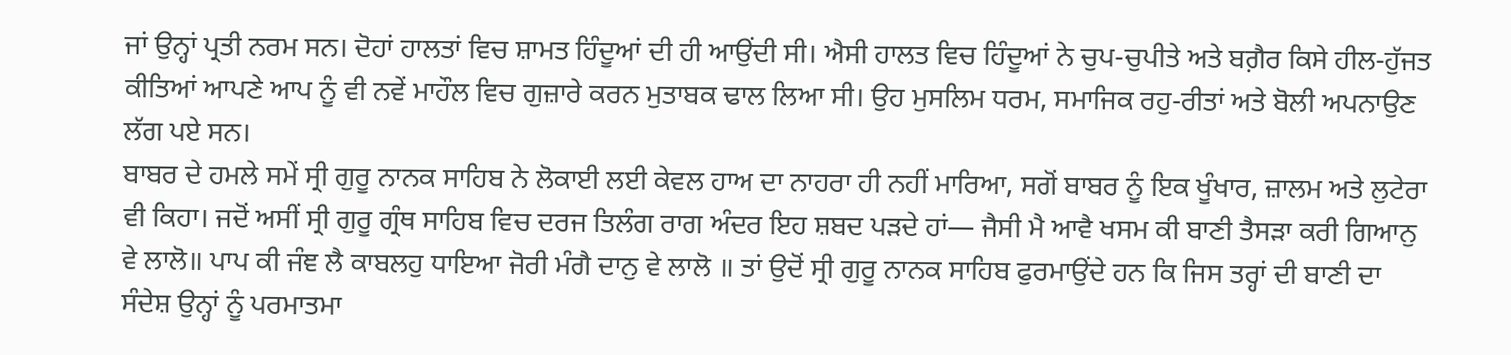ਜਾਂ ਉਨ੍ਹਾਂ ਪ੍ਰਤੀ ਨਰਮ ਸਨ। ਦੋਹਾਂ ਹਾਲਤਾਂ ਵਿਚ ਸ਼ਾਮਤ ਹਿੰਦੂਆਂ ਦੀ ਹੀ ਆਉਂਦੀ ਸੀ। ਐਸੀ ਹਾਲਤ ਵਿਚ ਹਿੰਦੂਆਂ ਨੇ ਚੁਪ-ਚੁਪੀਤੇ ਅਤੇ ਬਗ਼ੈਰ ਕਿਸੇ ਹੀਲ-ਹੁੱਜਤ ਕੀਤਿਆਂ ਆਪਣੇ ਆਪ ਨੂੰ ਵੀ ਨਵੇਂ ਮਾਹੌਲ ਵਿਚ ਗੁਜ਼ਾਰੇ ਕਰਨ ਮੁਤਾਬਕ ਢਾਲ ਲਿਆ ਸੀ। ਉਹ ਮੁਸਲਿਮ ਧਰਮ, ਸਮਾਜਿਕ ਰਹੁ-ਰੀਤਾਂ ਅਤੇ ਬੋਲੀ ਅਪਨਾਉਣ ਲੱਗ ਪਏ ਸਨ।
ਬਾਬਰ ਦੇ ਹਮਲੇ ਸਮੇਂ ਸ੍ਰੀ ਗੁਰੂ ਨਾਨਕ ਸਾਹਿਬ ਨੇ ਲੋਕਾਈ ਲਈ ਕੇਵਲ ਹਾਅ ਦਾ ਨਾਹਰਾ ਹੀ ਨਹੀਂ ਮਾਰਿਆ, ਸਗੋਂ ਬਾਬਰ ਨੂੰ ਇਕ ਖੂੰਖਾਰ, ਜ਼ਾਲਮ ਅਤੇ ਲੁਟੇਰਾ ਵੀ ਕਿਹਾ। ਜਦੋਂ ਅਸੀਂ ਸ੍ਰੀ ਗੁਰੂ ਗ੍ਰੰਥ ਸਾਹਿਬ ਵਿਚ ਦਰਜ ਤਿਲੰਗ ਰਾਗ ਅੰਦਰ ਇਹ ਸ਼ਬਦ ਪੜਦੇ ਹਾਂ— ਜੈਸੀ ਮੈ ਆਵੈ ਖਸਮ ਕੀ ਬਾਣੀ ਤੈਸੜਾ ਕਰੀ ਗਿਆਨੁ ਵੇ ਲਾਲੋ॥ ਪਾਪ ਕੀ ਜੰਞ ਲੈ ਕਾਬਲਹੁ ਧਾਇਆ ਜੋਰੀ ਮੰਗੈ ਦਾਨੁ ਵੇ ਲਾਲੋ ॥ ਤਾਂ ਉਦੋਂ ਸ੍ਰੀ ਗੁਰੂ ਨਾਨਕ ਸਾਹਿਬ ਫੁਰਮਾਉਂਦੇ ਹਨ ਕਿ ਜਿਸ ਤਰ੍ਹਾਂ ਦੀ ਬਾਣੀ ਦਾ ਸੰਦੇਸ਼ ਉਨ੍ਹਾਂ ਨੂੰ ਪਰਮਾਤਮਾ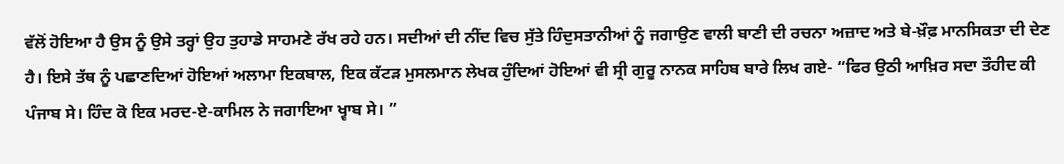ਵੱਲੋਂ ਹੋਇਆ ਹੈ ਉਸ ਨੂੰ ਉਸੇ ਤਰ੍ਹਾਂ ਉਹ ਤੁਹਾਡੇ ਸਾਹਮਣੇ ਰੱਖ ਰਹੇ ਹਨ। ਸਦੀਆਂ ਦੀ ਨੀਂਦ ਵਿਚ ਸੁੱਤੇ ਹਿੰਦੁਸਤਾਨੀਆਂ ਨੂੰ ਜਗਾਉਣ ਵਾਲੀ ਬਾਣੀ ਦੀ ਰਚਨਾ ਅਜ਼ਾਦ ਅਤੇ ਬੇ-ਖ਼ੌਫ਼ ਮਾਨਸਿਕਤਾ ਦੀ ਦੇਣ ਹੈ। ਇਸੇ ਤੱਥ ਨੂੰ ਪਛਾਣਦਿਆਂ ਹੋਇਆਂ ਅਲਾਮਾ ਇਕਬਾਲ, ਇਕ ਕੱਟੜ ਮੁਸਲਮਾਨ ਲੇਖਕ ਹੁੰਦਿਆਂ ਹੋਇਆਂ ਵੀ ਸ੍ਰੀ ਗੁਰੂ ਨਾਨਕ ਸਾਹਿਬ ਬਾਰੇ ਲਿਖ ਗਏ- “ਫਿਰ ਉਠੀ ਆਖ਼ਿਰ ਸਦਾ ਤੌਹੀਦ ਕੀ ਪੰਜਾਬ ਸੇ। ਹਿੰਦ ਕੋ ਇਕ ਮਰਦ-ਏ-ਕਾਮਿਲ ਨੇ ਜਗਾਇਆ ਖ੍ਵਾਬ ਸੇ। ”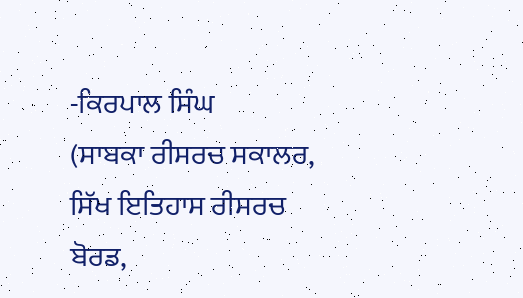-ਕਿਰਪਾਲ ਸਿੰਘ
(ਸਾਬਕਾ ਰੀਸਰਚ ਸਕਾਲਰ, ਸਿੱਖ ਇਤਿਹਾਸ ਰੀਸਰਚ ਬੋਰਡ,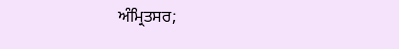ਅੰਮ੍ਰਿਤਸਰ;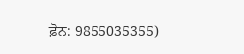ਫ਼ੋਨ: 9855035355)